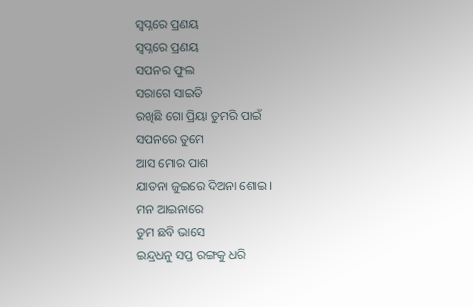ସ୍ବପ୍ନରେ ପ୍ରଣୟ
ସ୍ବପ୍ନରେ ପ୍ରଣୟ
ସପନର ଫୁଲ
ସରାଗେ ସାଇତି
ରଖିଛି ଗୋ ପ୍ରିୟା ତୁମରି ପାଇଁ
ସପନରେ ତୁମେ
ଆସ ମୋର ପାଶ
ଯାତନା ଜୁଇରେ ଦିଅନା ଶୋଇ ।
ମନ ଆଇନାରେ
ତୁମ ଛବି ଭାସେ
ଇନ୍ଦ୍ରଧନୁ ସପ୍ତ ରଙ୍ଗକୁ ଧରି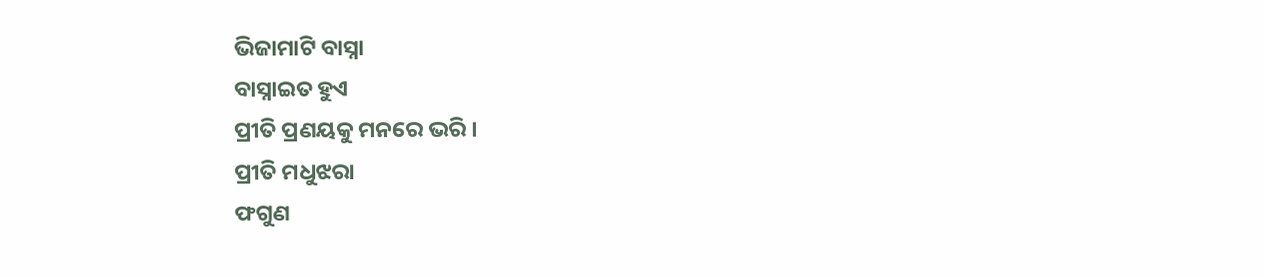ଭିଜାମାଟି ବାସ୍ନା
ବାସ୍ନାଇତ ହୁଏ
ପ୍ରୀତି ପ୍ରଣୟକୁ ମନରେ ଭରି ।
ପ୍ରୀତି ମଧୁଝରା
ଫଗୁଣ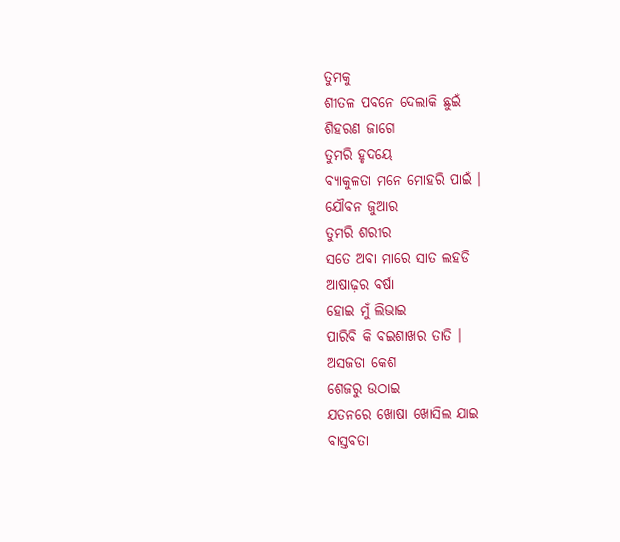ତୁମକୁ
ଶୀତଳ ପବନେ ଦେଲାକି ଛୁଇଁ
ଶିହରଣ ଜାଗେ
ତୁମରି ହୃଦୟେ
ବ୍ୟାକୁଳତା ମନେ ମୋହରି ପାଇଁ ।
ଯୌବନ ଜୁଆର
ତୁମରି ଶରୀର
ସତେ ଅବା ମାରେ ସାତ ଲହଡି
ଆଷାଢ଼ର ବର୍ଷା
ହୋଇ ମୁଁ ଲିଭାଇ
ପାରିବି କି ବଇଶାଖର ତାତି ।
ଅସଜଡା କେଶ
ଶେଜରୁ ଉଠାଇ
ଯତନରେ ଖୋଷା ଖୋସିଲ ଯାଇ
ବାସ୍ତବତା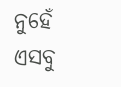ନୁହେଁ
ଏସବୁ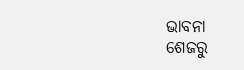ଭାବନା
ଶେଜରୁ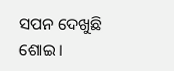ସପନ ଦେଖୁଛି ଶୋଇ ।